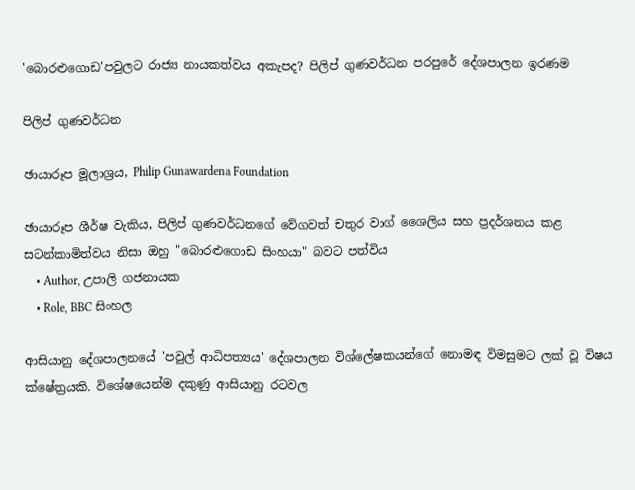'බොරළුගොඩ'පවුලට රාජ්‍ය නායකත්වය අකැපද? පිලිප් ගුණවර්ධන පරපුරේ දේශපාලන ඉරණම

පිලිප් ගුණවර්ධන

ඡායාරූප මූලාශ්‍රය, Philip Gunawardena Foundation

ඡායාරූප ශීර්ෂ වැකිය, පිලිප් ගුණවර්ධනගේ වේගවත් චතුර වාග් ශෛලිය සහ ප්‍රදර්ශනය කළ සටන්කාමිත්වය නිසා ඔහු "බොරළුගොඩ සිංහයා" බවට පත්විය
    • Author, උපාලි ගජනායක
    • Role, BBC සිංහල

ආසියානු දේශපාලනයේ 'පවුල් ආධිපත්‍යය' දේශපාලන විශ්ලේෂකයන්ගේ නොමඳ විමසුමට ලක් වූ විෂය ක්ෂේත්‍රයකි. විශේෂයෙන්ම දකුණු ආසියානු රටවල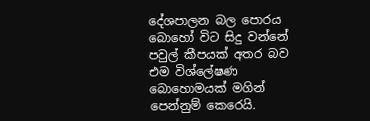දේශපාලන බල පොරය බොහෝ විට සිදු වන්නේ පවුල් කීපයක් අතර බව එම විශ්ලේෂණ බොහොමයක් මගින් පෙන්නුම් කෙරෙයි.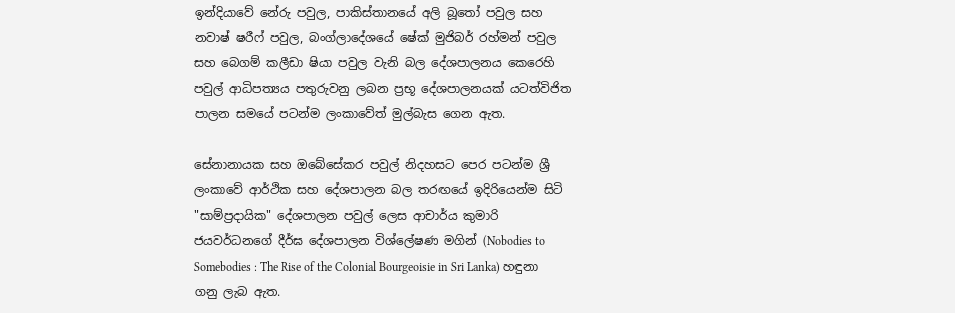ඉන්දියාවේ නේරු පවුල, පාකිස්තානයේ අලි බූතෝ පවුල සහ නවාෂ් ෂරීෆ් පවුල, බංග්ලාදේශයේ ෂේක් මුජිබර් රහ්මන් පවුල සහ බෙගම් කලීඩා ෂියා පවුල වැනි බල දේශපාලනය කෙරෙහි පවුල් ආධිපත්‍යය පතුරුවනු ලබන ප්‍රභූ දේශපාලනයක් යටත්විජිත පාලන සමයේ පටන්ම ලංකාවේත් මුල්බැස ගෙන ඇත.

සේනානායක සහ ඔබේසේකර පවුල් නිදහසට පෙර පටන්ම ශ්‍රී ලංකාවේ ආර්ථික සහ දේශපාලන බල තරඟයේ ඉදිරියෙන්ම සිටි "සාම්ප්‍රදායික" දේශපාලන පවුල් ලෙස ආචාර්ය කුමාරි ජයවර්ධනගේ දීර්ඝ දේශපාලන විශ්ලේෂණ මගින් (Nobodies to Somebodies : The Rise of the Colonial Bourgeoisie in Sri Lanka) හඳුනා ගනු ලැබ ඇත.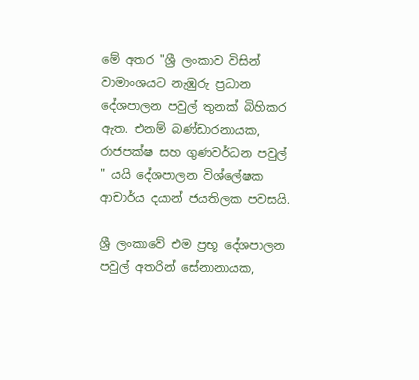මේ අතර "ශ්‍රී ලංකාව විසින් වාමාංශයට නැඹුරු ප්‍රධාන දේශපාලන පවුල් තුනක් බිහිකර ඇත. එනම් බණ්ඩාරනායක, රාජපක්ෂ සහ ගුණවර්ධන පවුල් " යයි දේශපාලන විශ්ලේෂක ආචාර්ය දයාන් ජයතිලක පවසයි.

ශ්‍රී ලංකාවේ එම ප්‍රභූ දේශපාලන පවුල් අතරින් සේනානායක,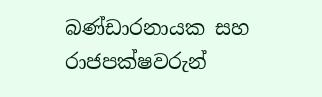බණ්ඩාරනායක සහ රාජපක්ෂවරුන්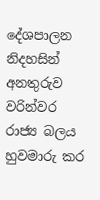දේශපාලන නිදහසින් අනතුරුව වරින්වර රාජ්‍ය බලය හුවමාරු කර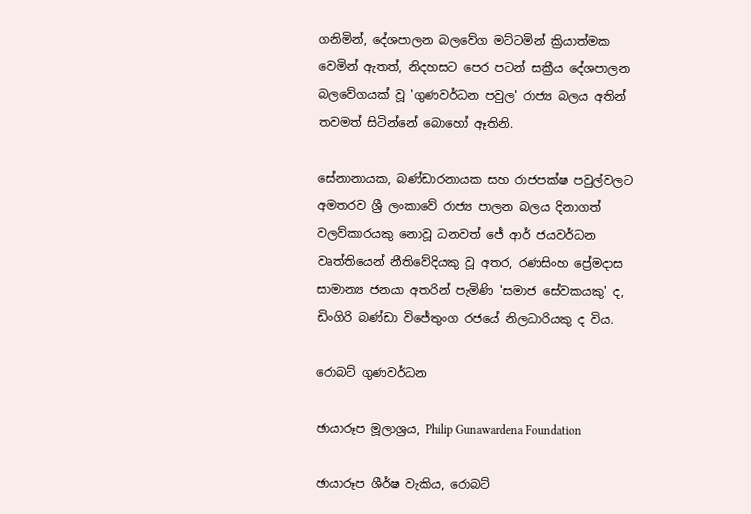ගනිමින්, දේශපාලන බලවේග මට්ටමින් ක්‍රියාත්මක වෙමින් ඇතත්, නිදහසට පෙර පටන් සක්‍රීය දේශපාලන බලවේගයක් වූ 'ගුණවර්ධන පවුල' රාජ්‍ය බලය අතින් තවමත් සිටින්නේ බොහෝ ඈතිනි.

සේනානායක, බණ්ඩාරනායක සහ රාජපක්ෂ පවුල්වලට අමතරව ශ්‍රී ලංකාවේ රාජ්‍ය පාලන බලය දිනාගත් වලව්කාරයකු නොවූ ධනවත් ජේ ආර් ජයවර්ධන වෘත්තියෙන් නීතිවේදියකු වූ අතර, රණසිංහ ප්‍රේමදාස සාමාන්‍ය ජනයා අතරින් පැමිණි 'සමාජ සේවකයකු' ද, ඩිංගිරි බණ්ඩා විජේතුංග රජයේ නිලධාරියකු ද විය.

රොබට් ගුණවර්ධන

ඡායාරූප මූලාශ්‍රය, Philip Gunawardena Foundation

ඡායාරූප ශීර්ෂ වැකිය, රොබට්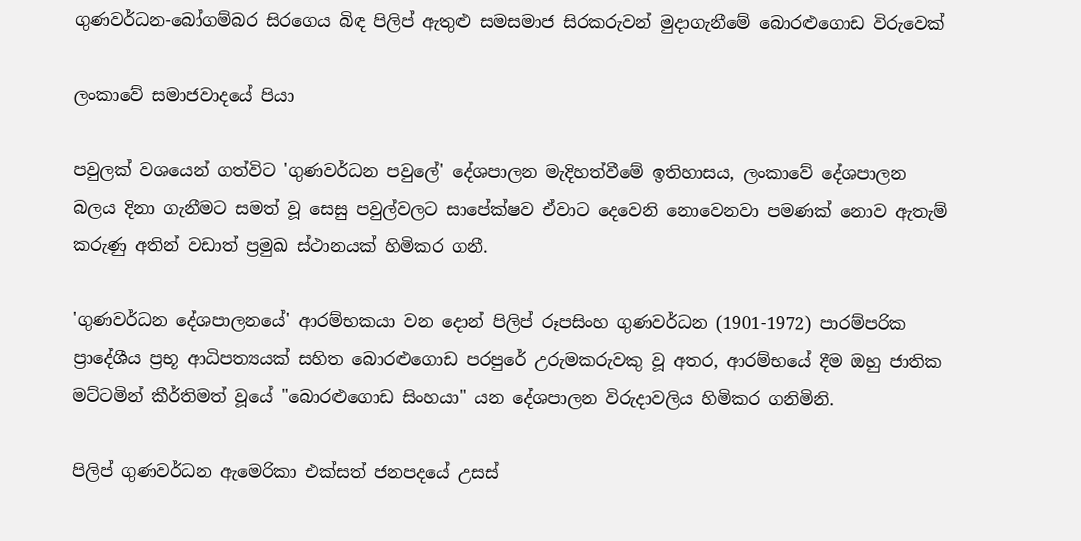ගුණවර්ධන-බෝගම්බර සිරගෙය බිඳ පිලිප් ඇතුළු සමසමාජ සිරකරුවන් මුදාගැනීමේ බොරළුගොඩ විරුවෙක්

ලංකාවේ සමාජවාදයේ පියා

පවුලක් වශයෙන් ගත්විට 'ගුණවර්ධන පවුලේ' දේශපාලන මැදිහත්වීමේ ඉතිහාසය, ලංකාවේ දේශපාලන බලය දිනා ගැනීමට සමත් වූ සෙසු පවුල්වලට සාපේක්ෂව ඒවාට දෙවෙනි නොවෙනවා පමණක් නොව ඇතැම් කරුණු අතින් වඩාත් ප්‍රමුඛ ස්ථානයක් හිමිකර ගනී.

'ගුණවර්ධන දේශපාලනයේ' ආරම්භකයා වන දොන් පිලිප් රූපසිංහ ගුණවර්ධන (1901-1972) පාරම්පරික ප්‍රාදේශීය ප්‍රභූ ආධිපත්‍යයක් සහිත බොරළුගොඩ පරපුරේ උරුමකරුවකු වූ අතර, ආරම්භයේ දීම ඔහු ජාතික මට්ටමින් කීර්තිමත් වූයේ "බොරළුගොඩ සිංහයා" යන දේශපාලන විරුදාවලිය හිමිකර ගනිමිනි.

පිලිප් ගුණවර්ධන ඇමෙරිකා එක්සත් ජනපදයේ උසස්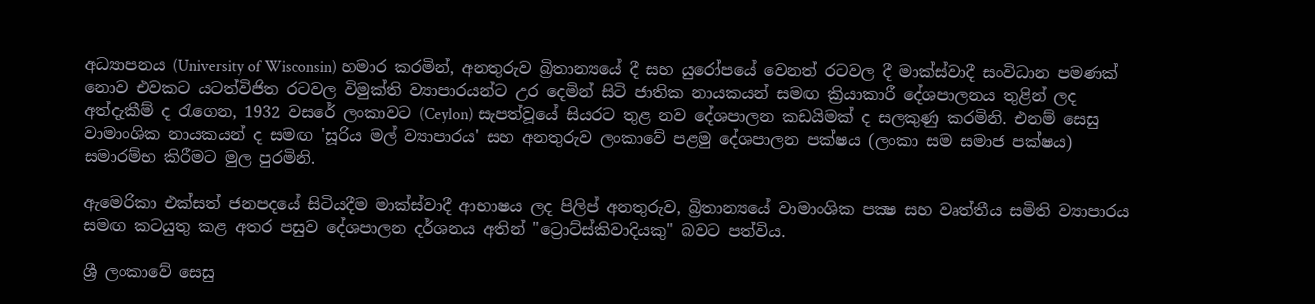අධ්‍යාපනය (University of Wisconsin) හමාර කරමින්, අනතුරුව බ්‍රිතාන්‍යයේ දී සහ යුරෝපයේ වෙනත් රටවල දී මාක්ස්වාදී සංවිධාන පමණක් නොව එවකට යටත්විජිත රටවල විමුක්ති ව්‍යාපාරයන්ට උර දෙමින් සිටි ජාතික නායකයන් සමඟ ක්‍රියාකාරී දේශපාලනය තුළින් ලද අත්දැකීම් ද රැගෙන, 1932 වසරේ ලංකාවට (Ceylon) සැපත්වූයේ සියරට තුළ නව දේශපාලන කඩයිමක් ද සලකුණු කරමිනි. එනම් සෙසු වාමාංශික නායකයන් ද සමඟ 'සූරිය මල් ව්‍යාපාරය' සහ අනතුරුව ලංකාවේ පළමු දේශපාලන පක්ෂය (ලංකා සම සමාජ පක්ෂය) සමාරම්භ කිරීමට මුල පුරමිනි.

ඇමෙරිකා එක්සත් ජනපදයේ සිටියදීම මාක්ස්වාදී ආභාෂය ලද පිලිප් අනතුරුව, බ්‍රිතාන්‍යයේ වාමාංශික පක්‍ෂ සහ වෘත්තීය සමිති ව්‍යාපාරය සමඟ කටයුතු කළ අතර පසුව දේශපාලන දර්ශනය අතින් "ට්‍රොට්ස්කිවාදියකු" බවට පත්විය.

ශ්‍රී ලංකාවේ සෙසු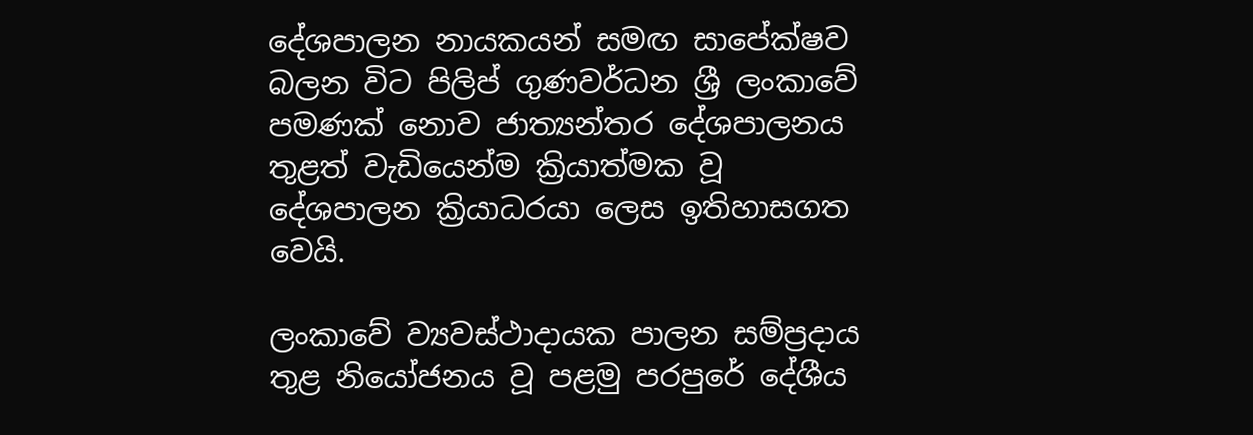දේශපාලන නායකයන් සමඟ සාපේක්ෂව බලන විට පිලිප් ගුණවර්ධන ශ්‍රී ලංකාවේ පමණක් නොව ජාත්‍යන්තර දේශපාලනය තුළත් වැඩියෙන්ම ක්‍රියාත්මක වූ දේශපාලන ක්‍රියාධරයා ලෙස ඉතිහාසගත වෙයි.

ලංකාවේ ව්‍යවස්ථාදායක පාලන සම්ප්‍රදාය තුළ නියෝජනය වූ පළමු පරපුරේ දේශීය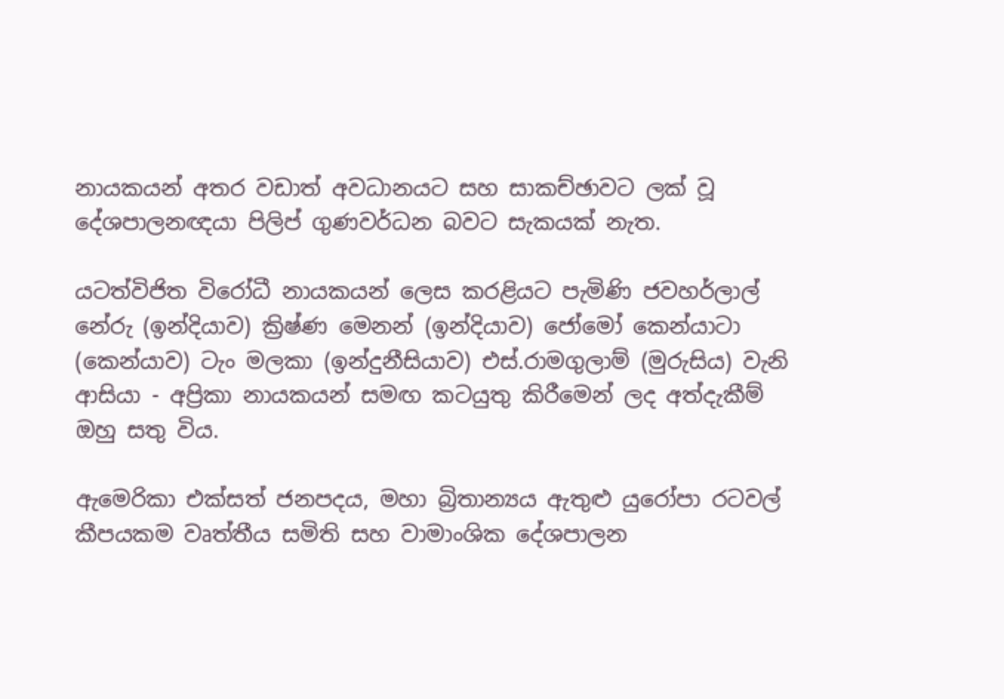නායකයන් අතර වඩාත් අවධානයට සහ සාකච්ඡාවට ලක් වූ දේශපාලනඥයා පිලිප් ගුණවර්ධන බවට සැකයක් නැත.

යටත්විජිත විරෝධී නායකයන් ලෙස කරළියට පැමිණි ජවහර්ලාල් නේරු (ඉන්දියාව) ක්‍රිෂ්ණ මෙනන් (ඉන්දියාව) ජෝමෝ කෙන්යාටා (කෙන්යාව) ටැං මලකා (ඉන්දුනීසියාව) එස්.රාමගුලාම් (මුරුසිය) වැනි ආසියා - අප්‍රිකා නායකයන් සමඟ කටයුතු කිරීමෙන් ලද අත්දැකීම් ඔහු සතු විය.

ඇමෙරිකා එක්සත් ජනපදය, මහා බ්‍රිතාන්‍යය ඇතුළු යුරෝපා රටවල් කීපයකම වෘත්තීය සමිති සහ වාමාංශික දේශපාලන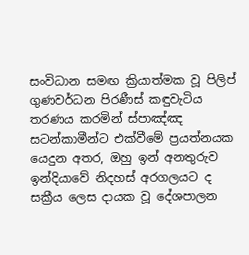සංවිධාන සමඟ ක්‍රියාත්මක වූ පිලිප් ගුණවර්ධන පිරණීස් කඳුවැටිය තරණය කරමින් ස්පාඤ්ඤ සටන්කාමීන්ට එක්වීමේ ප්‍රයත්නයක යෙදුන අතර, ඔහු ඉන් අනතුරුව ඉන්දියාවේ නිදහස් අරගලයට ද සක්‍රීය ලෙස දායක වූ දේශපාලන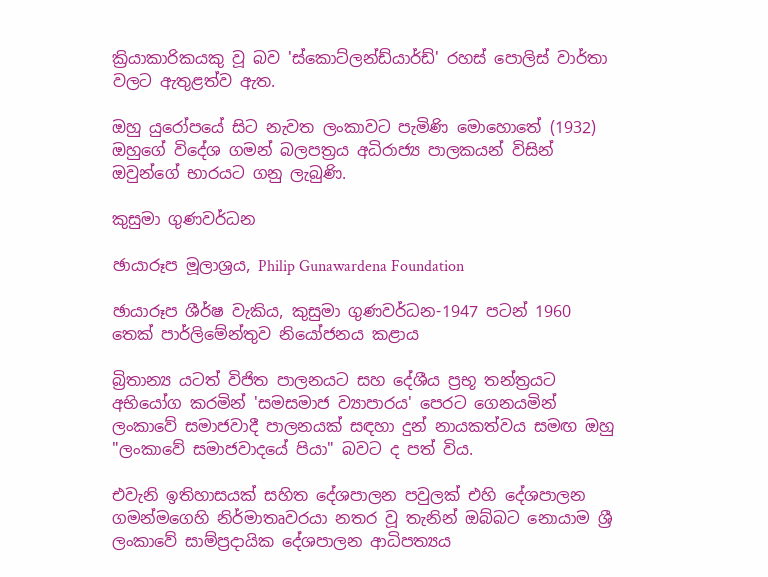ක්‍රියාකාරිකයකු වූ බව 'ස්කොට්ලන්ඩ්යාර්ඩ්' රහස් පොලිස් වාර්තා වලට ඇතුළත්ව ඇත.

ඔහු යුරෝපයේ සිට නැවත ලංකාවට පැමිණි මොහොතේ (1932) ඔහුගේ විදේශ ගමන් බලපත්‍රය අධිරාජ්‍ය පාලකයන් විසින් ඔවුන්ගේ භාරයට ගනු ලැබුණි.

කුසුමා ගුණවර්ධන

ඡායාරූප මූලාශ්‍රය, Philip Gunawardena Foundation

ඡායාරූප ශීර්ෂ වැකිය, කුසුමා ගුණවර්ධන-1947 පටන් 1960 තෙක් පාර්ලිමේන්තුව නියෝජනය කළාය

බ්‍රිතාන්‍ය යටත් විජිත පාලනයට සහ දේශීය ප්‍රභූ තන්ත්‍රයට අභියෝග කරමින් 'සමසමාජ ව්‍යාපාරය' පෙරට ගෙනයමින් ලංකාවේ සමාජවාදී පාලනයක් සඳහා දුන් නායකත්වය සමඟ ඔහු "ලංකාවේ සමාජවාදයේ පියා" බවට ද පත් විය.

එවැනි ඉතිහාසයක් සහිත දේශපාලන පවුලක් එහි දේශපාලන ගමන්මගෙහි නිර්මාතෘවරයා නතර වූ තැනින් ඔබ්බට නොයාම ශ්‍රී ලංකාවේ සාම්ප්‍රදායික දේශපාලන ආධිපත්‍යය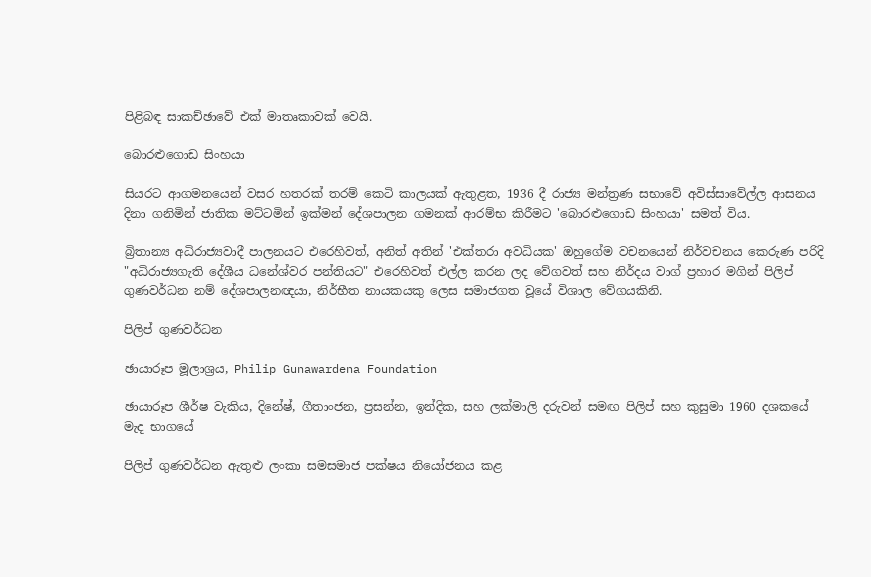පිළිබඳ සාකච්ඡාවේ එක් මාතෘකාවක් වෙයි.

බොරළුගොඩ සිංහයා

සියරට ආගමනයෙන් වසර හතරක් තරම් කෙටි කාලයක් ඇතුළත, 1936 දී රාජ්‍ය මන්ත්‍රණ සභාවේ අවිස්සාවේල්ල ආසනය දිනා ගනිමින් ජාතික මට්ටමින් ඉක්මන් දේශපාලන ගමනක් ආරම්භ කිරීමට 'බොරළුගොඩ සිංහයා' සමත් විය.

බ්‍රිතාන්‍ය අධිරාජ්‍යවාදී පාලනයට එරෙහිවත්, අනිත් අතින් 'එක්තරා අවධියක' ඔහුගේම වචනයෙන් නිර්වචනය කෙරුණ පරිදි "අධිරාජ්‍යගැති දේශීය ධනේශ්වර පන්තියට" එරෙහිවත් එල්ල කරන ලද වේගවත් සහ නිර්දය වාග් ප්‍රහාර මගින් පිලිප් ගුණවර්ධන නම් දේශපාලනඥයා, නිර්භීත නායකයකු ලෙස සමාජගත වූයේ විශාල වේගයකිනි.

පිලිප් ගුණවර්ධන

ඡායාරූප මූලාශ්‍රය, Philip Gunawardena Foundation

ඡායාරූප ශීර්ෂ වැකිය, දිනේෂ්, ගීතාංජන, ප්‍රසන්න, ඉන්දික, සහ ලක්මාලි දරුවන් සමඟ පිලිප් සහ කුසුමා 1960 දශකයේ මැද භාගයේ

පිලිප් ගුණවර්ධන ඇතුළු ලංකා සමසමාජ පක්ෂය නියෝජනය කළ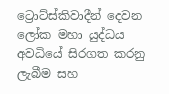ට්‍රොට්ස්කිවාදීන් දෙවන ලෝක මහා යුද්ධය අවධියේ සිරගත කරනු ලැබීම සහ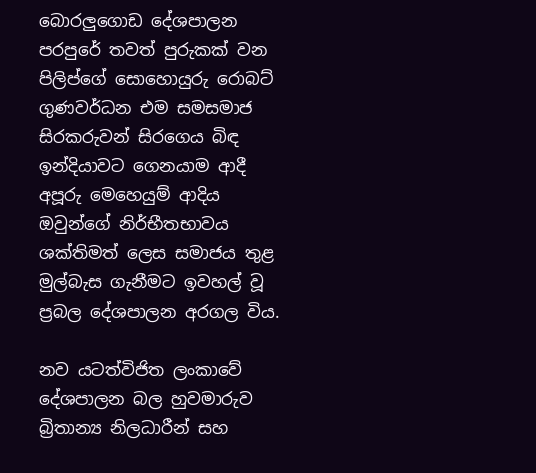බොරලුගොඩ දේශපාලන පරපුරේ තවත් පුරුකක් වන පිලිප්ගේ සොහොයුරු රොබට් ගුණවර්ධන එම සමසමාජ සිරකරුවන් සිරගෙය බිඳ ඉන්දියාවට ගෙනයාම ආදී අපූරු මෙහෙයුම් ආදිය ඔවුන්ගේ නිර්භීතභාවය ශක්තිමත් ලෙස සමාජය තුළ මුල්බැස ගැනීමට ඉවහල් වූ ප්‍රබල දේශපාලන අරගල විය.

නව යටත්විජිත ලංකාවේ දේශපාලන බල හුවමාරුව බ්‍රිතාන්‍ය නිලධාරීන් සහ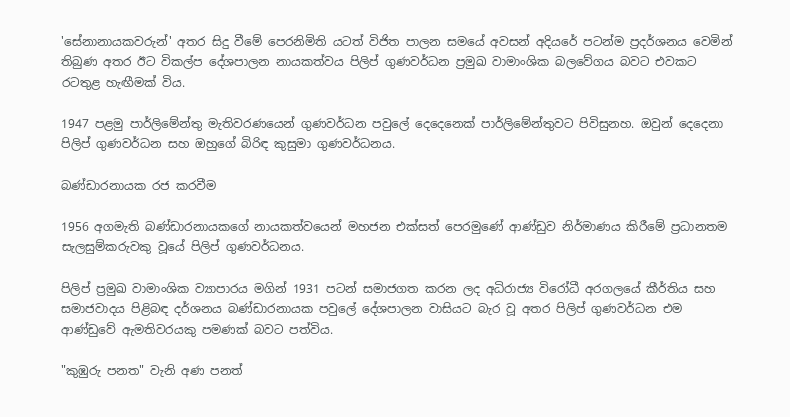'සේනානායකවරුන්' අතර සිදු වීමේ පෙරනිමිති යටත් විජිත පාලන සමයේ අවසන් අදියරේ පටන්ම ප්‍රදර්ශනය වෙමින් තිබුණ අතර ඊට විකල්ප දේශපාලන නායකත්වය පිලිප් ගුණවර්ධන ප්‍රමුඛ වාමාංශික බලවේගය බවට එවකට රටතුළ හැඟීමක් විය.

1947 පළමු පාර්ලිමේන්තු මැතිවරණයෙන් ගුණවර්ධන පවුලේ දෙදෙනෙක් පාර්ලිමේන්තුවට පිවිසුනහ. ඔවුන් දෙදෙනා පිලිප් ගුණවර්ධන සහ ඔහුගේ බිරිඳ කුසුමා ගුණවර්ධනය.

බණ්ඩාරනායක රජ කරවීම

1956 අගමැති බණ්ඩාරනායකගේ නායකත්වයෙන් මහජන එක්සත් පෙරමුණේ ආණ්ඩුව නිර්මාණය කිරීමේ ප්‍රධානතම සැලසුම්කරුවකු වූයේ පිලිප් ගුණවර්ධනය.

පිලිප් ප්‍රමුඛ වාමාංශික ව්‍යාපාරය මගින් 1931 පටන් සමාජගත කරන ලද අධිරාජ්‍ය විරෝධී අරගලයේ කීර්තිය සහ සමාජවාදය පිළිබඳ දර්ශනය බණ්ඩාරනායක පවුලේ දේශපාලන වාසියට බැර වූ අතර පිලිප් ගුණවර්ධන එම ආණ්ඩුවේ ඇමතිවරයකු පමණක් බවට පත්විය.

"කුඹුරු පනත" වැනි අණ පනත්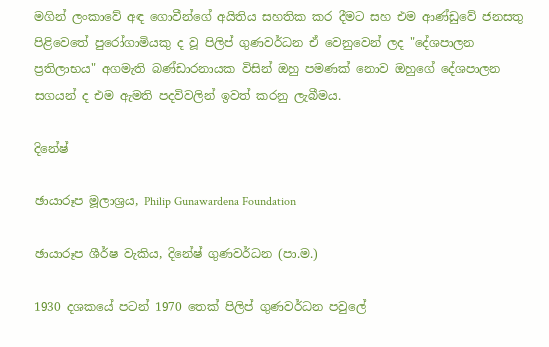මගින් ලංකාවේ අඳ ගොවීන්ගේ අයිතිය සහතික කර දීමට සහ එම ආණ්ඩුවේ ජනසතු පිළිවෙතේ පුරෝගාමියකු ද වූ පිලිප් ගුණවර්ධන ඒ වෙනුවෙන් ලද "දේශපාලන ප්‍රතිලාභය" අගමැති බණ්ඩාරනායක විසින් ඔහු පමණක් නොව ඔහුගේ දේශපාලන සගයන් ද එම ඇමති පදවිවලින් ඉවත් කරනු ලැබීමය.

දිනේෂ්

ඡායාරූප මූලාශ්‍රය, Philip Gunawardena Foundation

ඡායාරූප ශීර්ෂ වැකිය, දිනේෂ් ගුණවර්ධන (පා.ම.)

1930 දශකයේ පටන් 1970 තෙක් පිලිප් ගුණවර්ධන පවුලේ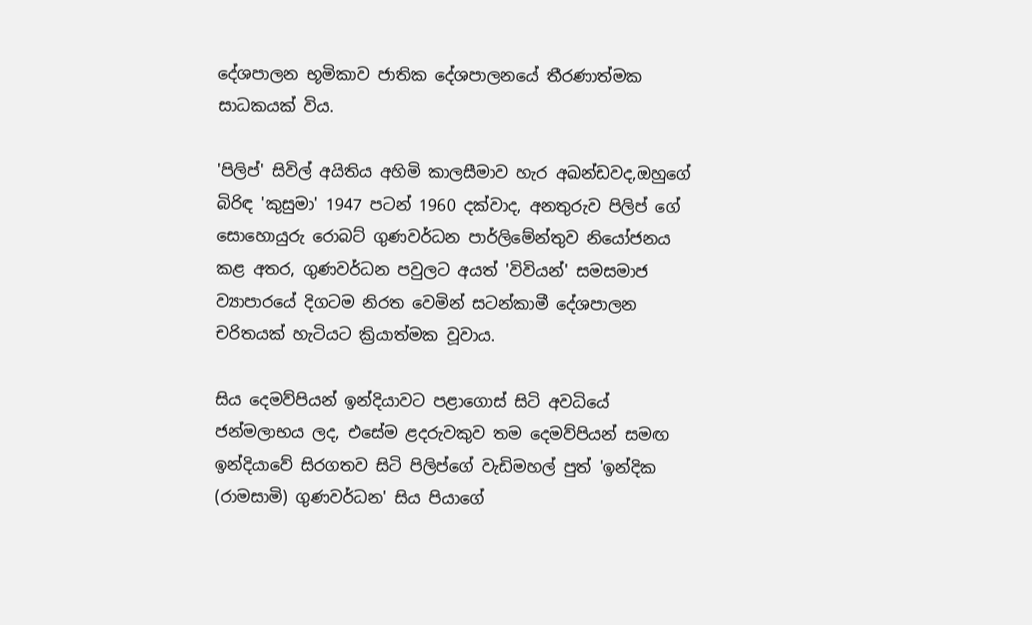දේශපාලන භූමිකාව ජාතික දේශපාලනයේ තීරණාත්මක සාධකයක් විය.

'පිලිප්' සිවිල් අයිතිය අහිමි කාලසීමාව හැර අඛන්ඩවද,ඔහුගේ බිරිඳ 'කුසුමා' 1947 පටන් 1960 දක්වාද, අනතුරුව පිලිප් ගේ සොහොයුරු රොබට් ගුණවර්ධන පාර්ලිමේන්තුව නියෝජනය කළ අතර, ගුණවර්ධන පවුලට අයත් 'විවියන්' සමසමාජ ව්‍යාපාරයේ දිගටම නිරත වෙමින් සටන්කාමී දේශපාලන චරිතයක් හැටියට ක්‍රියාත්මක වූවාය.

සිය දෙමව්පියන් ඉන්දියාවට පළාගොස් සිටි අවධියේ ජන්මලාභය ලද, එසේම ළදරුවකුව තම දෙමව්පියන් සමඟ ඉන්දියාවේ සිරගතව සිටි පිලිප්ගේ වැඩිමහල් පුත් 'ඉන්දික (රාමසාමි) ගුණවර්ධන' සිය පියාගේ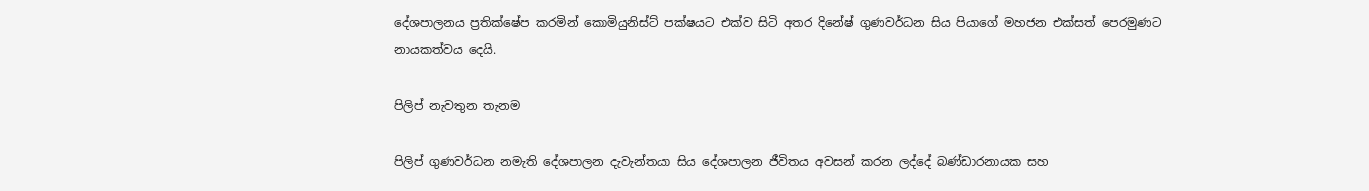දේශපාලනය ප්‍රතික්ෂේප කරමින් කොමියුනිස්ට් පක්ෂයට එක්ව සිටි අතර දිනේෂ් ගුණවර්ධන සිය පියාගේ මහජන එක්සත් පෙරමුණට නායකත්වය දෙයි.

පිලිප් නැවතුන තැනම

පිලිප් ගුණවර්ධන නමැති දේශපාලන දැවැන්තයා සිය දේශපාලන ජීවිතය අවසන් කරන ලද්දේ බණ්ඩාරනායක සහ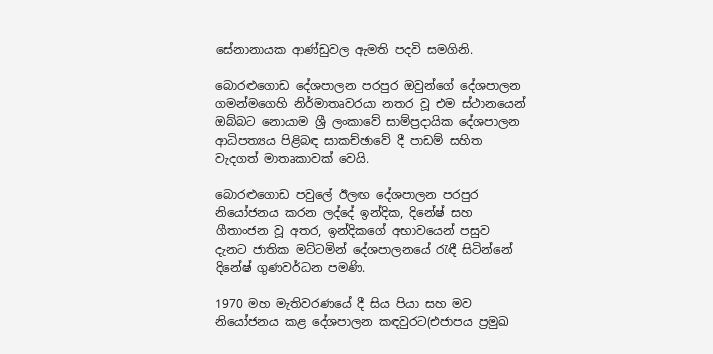සේනානායක ආණ්ඩුවල ඇමති පදවි සමගිනි.

බොරළුගොඩ දේශපාලන පරපුර ඔවුන්ගේ දේශපාලන ගමන්මගෙහි නිර්මාතෘවරයා නතර වූ එම ස්ථානයෙන් ඔබ්බට නොයාම ශ්‍රී ලංකාවේ සාම්ප්‍රදායික දේශපාලන ආධිපත්‍යය පිළිබඳ සාකච්ඡාවේ දී පාඩම් සහිත වැදගත් මාතෘකාවක් වෙයි.

බොරළුගොඩ පවුලේ ඊලඟ දේශපාලන පරපුර නියෝජනය කරන ලද්දේ ඉන්දික, දිනේෂ් සහ ගීතාංජන වූ අතර, ඉන්දිකගේ අභාවයෙන් පසුව දැනට ජාතික මට්ටමින් දේශපාලනයේ රැඳී සිටින්නේ දිනේෂ් ගුණවර්ධන පමණි.

1970 මහ මැතිවරණයේ දී සිය පියා සහ මව නියෝජනය කළ දේශපාලන කඳවුරට(එජාපය ප්‍රමුඛ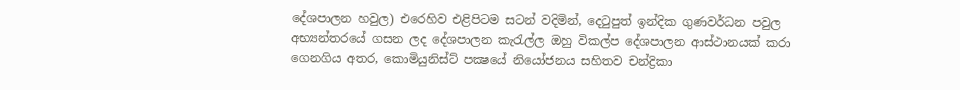දේශපාලන හවුල) එරෙහිව එළිපිටම සටන් වදිමින්, දෙටුපුත් ඉන්දික ගුණවර්ධන පවුල අභ්‍යන්තරයේ ගසන ලද දේශපාලන කැරැල්ල ඔහු විකල්ප දේශපාලන ආස්ථානයක් කරා ගෙනගිය අතර, කොමියුනිස්ට් පක්‍ෂයේ නියෝජනය සහිතව චන්ද්‍රිකා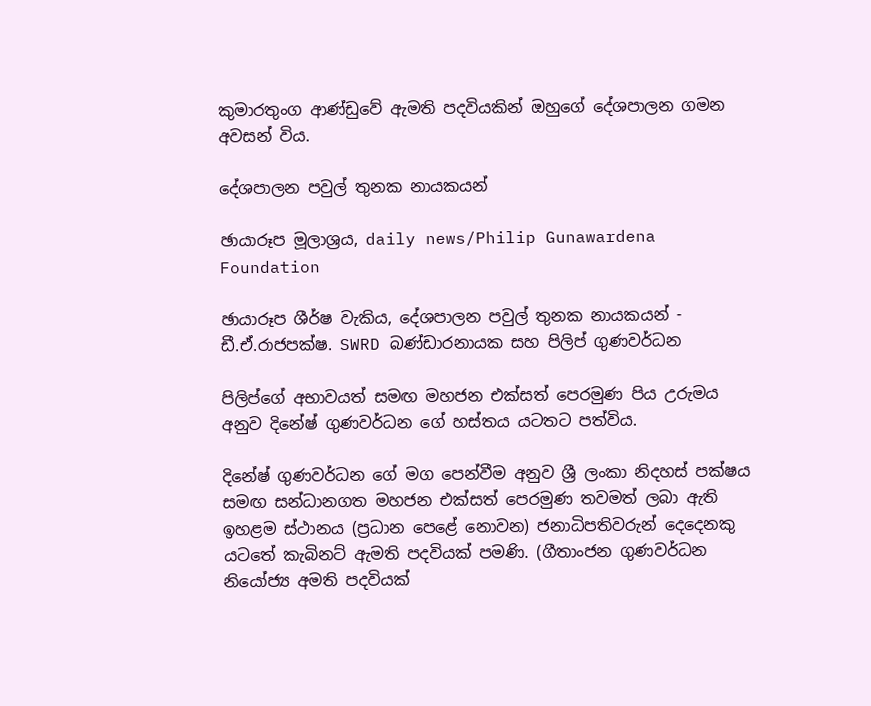කුමාරතුංග ආණ්ඩුවේ ඇමති පදවියකින් ඔහුගේ දේශපාලන ගමන අවසන් විය.

දේශපාලන පවුල් තුනක නායකයන්

ඡායාරූප මූලාශ්‍රය, daily news/Philip Gunawardena Foundation

ඡායාරූප ශීර්ෂ වැකිය, දේශපාලන පවුල් තුනක නායකයන් - ඩී.ඒ.රාජපක්ෂ. SWRD බණ්ඩාරනායක සහ පිලිප් ගුණවර්ධන

පිලිප්ගේ අභාවයත් සමඟ මහජන එක්සත් පෙරමුණ පිය උරුමය අනුව දිනේෂ් ගුණවර්ධන ගේ හස්තය යටතට පත්විය.

දිනේෂ් ගුණවර්ධන ගේ මග පෙන්වීම අනුව ශ්‍රී ලංකා නිදහස් පක්ෂය සමඟ සන්ධානගත මහජන එක්සත් පෙරමුණ තවමත් ලබා ඇති ඉහළම ස්ථානය (ප්‍රධාන පෙළේ නොවන) ජනාධිපතිවරුන් දෙදෙනකු යටතේ කැබිනට් ඇමති පදවියක් පමණි. (ගීතාංජන ගුණවර්ධන නියෝජ්‍ය අමති පදවියක්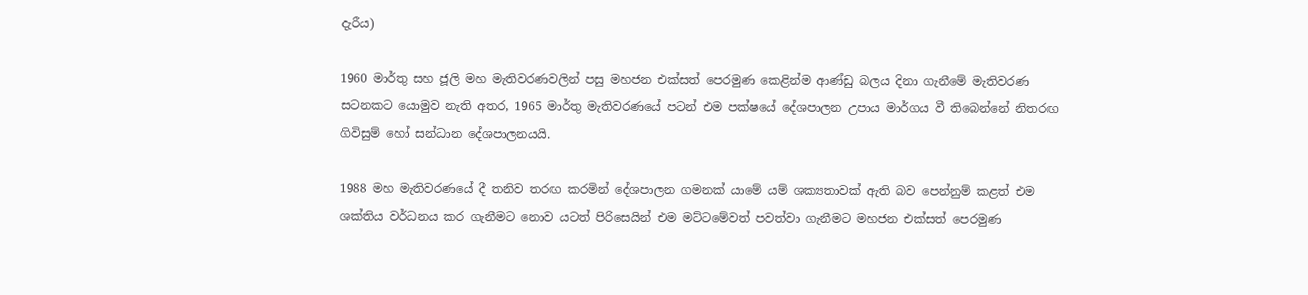දැරීය)

1960 මාර්තු සහ ජූලි මහ මැතිවරණවලින් පසු මහජන එක්සත් පෙරමුණ කෙළින්ම ආණ්ඩු බලය දිනා ගැනීමේ මැතිවරණ සටනකට යොමුව නැති අතර, 1965 මාර්තු මැතිවරණයේ පටන් එම පක්ෂයේ දේශපාලන උපාය මාර්ගය වී තිබෙන්නේ නිතරඟ ගිවිසුම් හෝ සන්ධාන දේශපාලනයයි.

1988 මහ මැතිවරණයේ දී තනිව තරඟ කරමින් දේශපාලන ගමනක් යාමේ යම් ශක්‍යතාවක් ඇති බව පෙන්නුම් කළත් එම ශක්තිය වර්ධනය කර ගැනීමට නොව යටත් පිරිසෙයින් එම මට්ටමේවත් පවත්වා ගැනීමට මහජන එක්සත් පෙරමුණ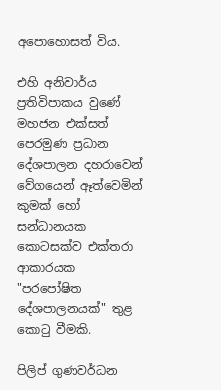අපොහොසත් විය.

එහි අනිවාර්ය ප්‍රතිවිපාකය වුණේ මහජන එක්සත් පෙරමුණ ප්‍රධාන දේශපාලන දහරාවෙන් වේගයෙන් ඈත්වෙමින් කුමක් හෝ සන්ධානයක කොටසක්ව එක්තරා ආකාරයක "පරපෝෂිත දේශපාලනයක්" තුළ කොටු වීමකි.

පිලිප් ගුණවර්ධන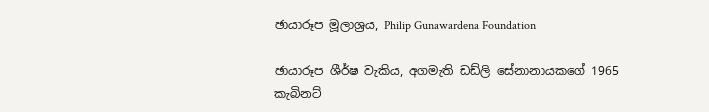ඡායාරූප මූලාශ්‍රය, Philip Gunawardena Foundation

ඡායාරූප ශීර්ෂ වැකිය, අගමැති ඩඩ්ලි සේනානායකගේ 1965 කැබිනට්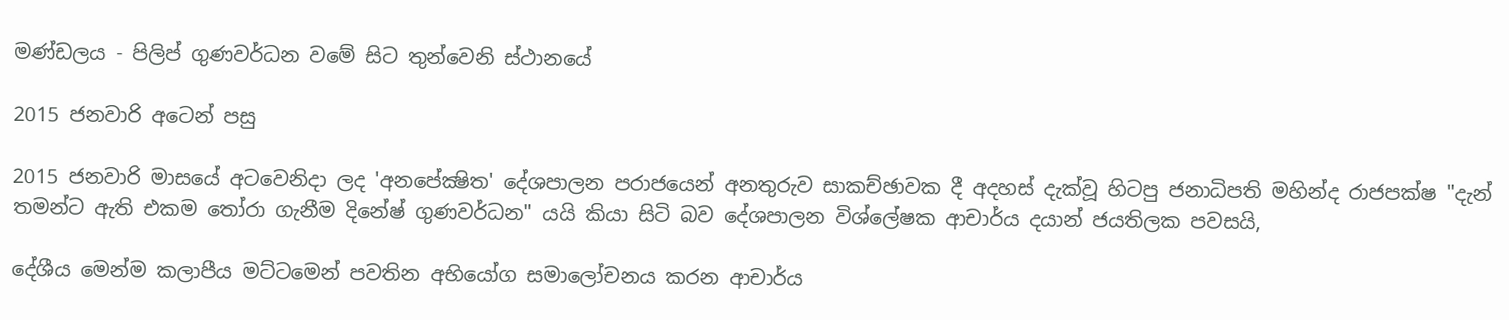මණ්ඩලය - පිලිප් ගුණවර්ධන වමේ සිට තුන්වෙනි ස්ථානයේ

2015 ජනවාරි අටෙන් පසු

2015 ජනවාරි මාසයේ අටවෙනිදා ලද 'අනපේක්‍ෂිත' දේශපාලන පරාජයෙන් අනතුරුව සාකච්ඡාවක දී අදහස් දැක්වූ හිටපු ජනාධිපති මහින්ද රාජපක්ෂ "දැන් තමන්ට ඇති එකම තෝරා ගැනීම දිනේෂ් ගුණවර්ධන" යයි කියා සිටි බව දේශපාලන විශ්ලේෂක ආචාර්ය දයාන් ජයතිලක පවසයි,

දේශීය මෙන්ම කලාපීය මට්ටමෙන් පවතින අභියෝග සමාලෝචනය කරන ආචාර්ය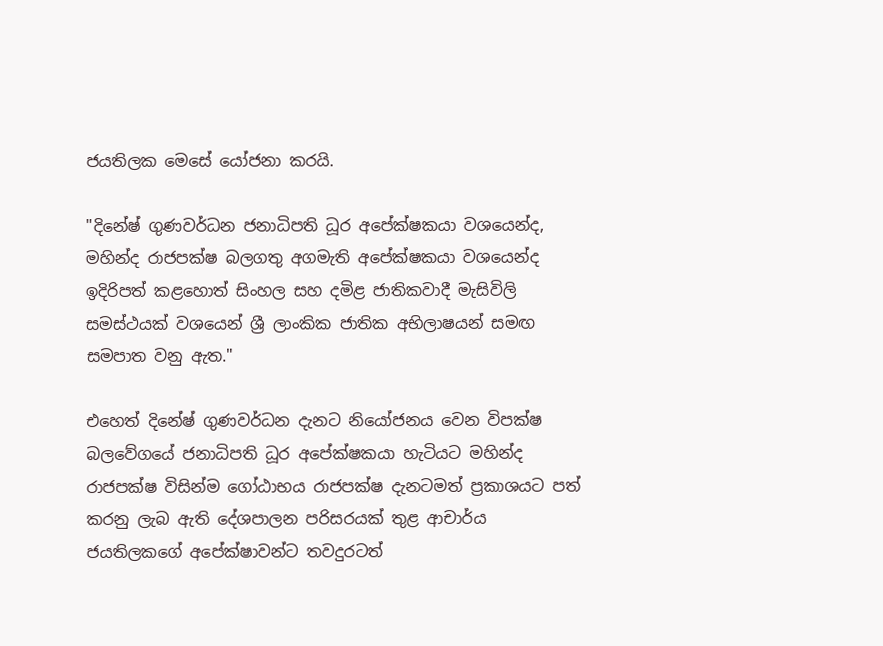ජයතිලක මෙසේ යෝජනා කරයි.

"දිනේෂ් ගුණවර්ධන ජනාධිපති ධූර අපේක්ෂකයා වශයෙන්ද, මහින්ද රාජපක්ෂ බලගතු අගමැති අපේක්ෂකයා වශයෙන්ද ඉදිරිපත් කළහොත් සිංහල සහ දමිළ ජාතිකවාදී මැසිවිලි සමස්ථයක් වශයෙන් ශ්‍රී ලාංකික ජාතික අභිලාෂයන් සමඟ සමපාත වනු ඇත."

එහෙත් දිනේෂ් ගුණවර්ධන දැනට නියෝජනය වෙන විපක්ෂ බලවේගයේ ජනාධිපති ධූර අපේක්ෂකයා හැටියට මහින්ද රාජපක්ෂ විසින්ම ගෝඨාභය රාජපක්ෂ දැනටමත් ප්‍රකාශයට පත් කරනු ලැබ ඇති දේශපාලන පරිසරයක් තුළ ආචාර්ය ජයතිලකගේ අපේක්ෂාවන්ට තවදුරටත්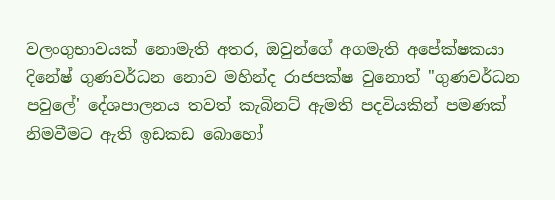වලංගුභාවයක් නොමැති අතර, ඔවුන්ගේ අගමැති අපේක්ෂකයා දිනේෂ් ගුණවර්ධන නොව මහින්ද රාජපක්ෂ වුනොත් "ගුණවර්ධන පවුලේ' දේශපාලනය තවත් කැබිනට් ඇමති පදවියකින් පමණක් නිමවීමට ඇති ඉඩකඩ බොහෝ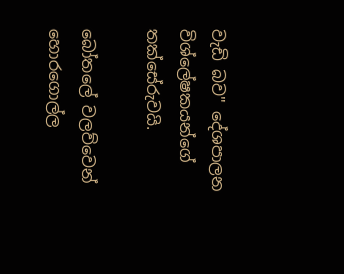වැඩි බව" දේශපාලන විශ්ලේෂකයන්ගේ තක්සේරුවයි.

බෝතලේ වලව්වෙන් හොරගොල්ල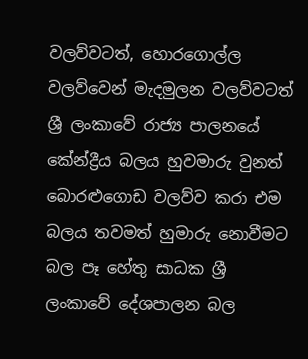වලව්වටත්, හොරගොල්ල වලව්වෙන් මැදමුලන වලව්වටත් ශ්‍රී ලංකාවේ රාජ්‍ය පාලනයේ කේන්ද්‍රීය බලය හුවමාරු වුනත් බොරළුගොඩ වලව්ව කරා එම බලය තවමත් හුමාරු නොවීමට බල පෑ හේතු සාධක ශ්‍රී ලංකාවේ දේශපාලන බල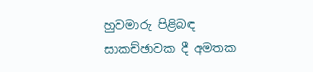හුවමාරු පිළිබඳ සාකච්ඡාවක දී අමතක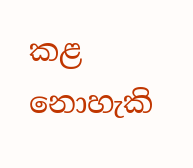කළ නොහැකි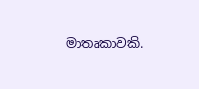මාතෘකාවකි.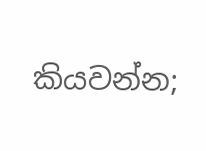කියවන්න;